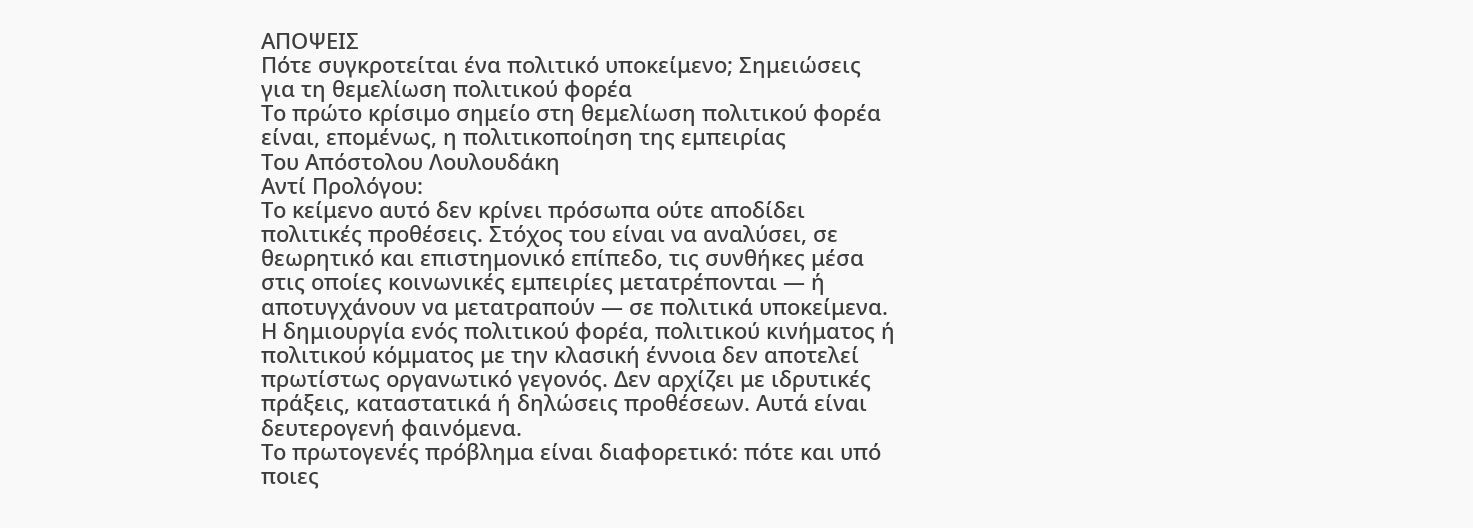ΑΠΟΨΕΙΣ
Πότε συγκροτείται ένα πολιτικό υποκείμενο; Σημειώσεις για τη θεμελίωση πολιτικού φορέα
Το πρώτο κρίσιμο σημείο στη θεμελίωση πολιτικού φορέα είναι, επομένως, η πολιτικοποίηση της εμπειρίας
Του Απόστολου Λουλουδάκη
Αντί Προλόγου:
Το κείμενο αυτό δεν κρίνει πρόσωπα ούτε αποδίδει πολιτικές προθέσεις. Στόχος του είναι να αναλύσει, σε θεωρητικό και επιστημονικό επίπεδο, τις συνθήκες μέσα στις οποίες κοινωνικές εμπειρίες μετατρέπονται — ή αποτυγχάνουν να μετατραπούν — σε πολιτικά υποκείμενα.
Η δημιουργία ενός πολιτικού φορέα, πολιτικού κινήματος ή πολιτικού κόμματος με την κλασική έννοια δεν αποτελεί πρωτίστως οργανωτικό γεγονός. Δεν αρχίζει με ιδρυτικές πράξεις, καταστατικά ή δηλώσεις προθέσεων. Αυτά είναι δευτερογενή φαινόμενα.
Το πρωτογενές πρόβλημα είναι διαφορετικό: πότε και υπό ποιες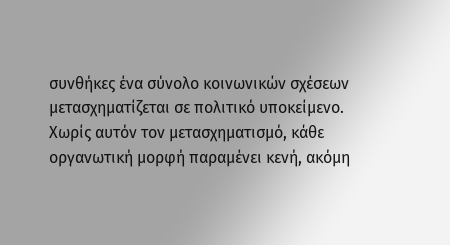συνθήκες ένα σύνολο κοινωνικών σχέσεων μετασχηματίζεται σε πολιτικό υποκείμενο. Χωρίς αυτόν τον μετασχηματισμό, κάθε οργανωτική μορφή παραμένει κενή, ακόμη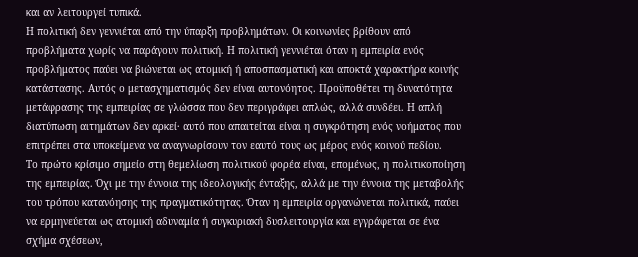και αν λειτουργεί τυπικά.
Η πολιτική δεν γεννιέται από την ύπαρξη προβλημάτων. Οι κοινωνίες βρίθουν από προβλήματα χωρίς να παράγουν πολιτική. Η πολιτική γεννιέται όταν η εμπειρία ενός προβλήματος παύει να βιώνεται ως ατομική ή αποσπασματική και αποκτά χαρακτήρα κοινής κατάστασης. Αυτός ο μετασχηματισμός δεν είναι αυτονόητος. Προϋποθέτει τη δυνατότητα μετάφρασης της εμπειρίας σε γλώσσα που δεν περιγράφει απλώς, αλλά συνδέει. Η απλή διατύπωση αιτημάτων δεν αρκεί· αυτό που απαιτείται είναι η συγκρότηση ενός νοήματος που επιτρέπει στα υποκείμενα να αναγνωρίσουν τον εαυτό τους ως μέρος ενός κοινού πεδίου.
Το πρώτο κρίσιμο σημείο στη θεμελίωση πολιτικού φορέα είναι, επομένως, η πολιτικοποίηση της εμπειρίας. Όχι με την έννοια της ιδεολογικής ένταξης, αλλά με την έννοια της μεταβολής του τρόπου κατανόησης της πραγματικότητας. Όταν η εμπειρία οργανώνεται πολιτικά, παύει να ερμηνεύεται ως ατομική αδυναμία ή συγκυριακή δυσλειτουργία και εγγράφεται σε ένα σχήμα σχέσεων,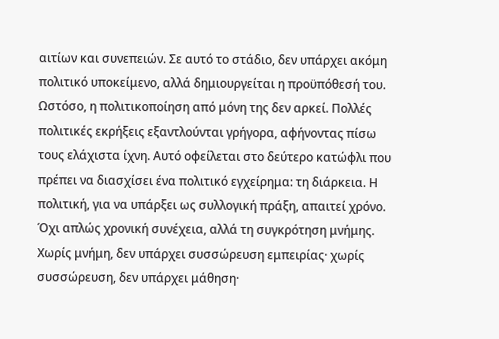αιτίων και συνεπειών. Σε αυτό το στάδιο, δεν υπάρχει ακόμη πολιτικό υποκείμενο, αλλά δημιουργείται η προϋπόθεσή του.
Ωστόσο, η πολιτικοποίηση από μόνη της δεν αρκεί. Πολλές πολιτικές εκρήξεις εξαντλούνται γρήγορα, αφήνοντας πίσω τους ελάχιστα ίχνη. Αυτό οφείλεται στο δεύτερο κατώφλι που πρέπει να διασχίσει ένα πολιτικό εγχείρημα: τη διάρκεια. Η πολιτική, για να υπάρξει ως συλλογική πράξη, απαιτεί χρόνο. Όχι απλώς χρονική συνέχεια, αλλά τη συγκρότηση μνήμης. Χωρίς μνήμη, δεν υπάρχει συσσώρευση εμπειρίας· χωρίς συσσώρευση, δεν υπάρχει μάθηση·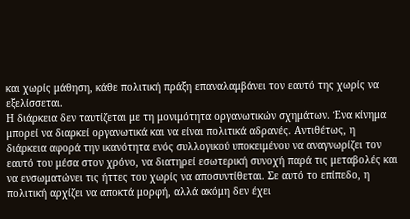και χωρίς μάθηση, κάθε πολιτική πράξη επαναλαμβάνει τον εαυτό της χωρίς να εξελίσσεται.
Η διάρκεια δεν ταυτίζεται με τη μονιμότητα οργανωτικών σχημάτων. Ένα κίνημα μπορεί να διαρκεί οργανωτικά και να είναι πολιτικά αδρανές. Αντιθέτως, η διάρκεια αφορά την ικανότητα ενός συλλογικού υποκειμένου να αναγνωρίζει τον εαυτό του μέσα στον χρόνο, να διατηρεί εσωτερική συνοχή παρά τις μεταβολές και να ενσωματώνει τις ήττες του χωρίς να αποσυντίθεται. Σε αυτό το επίπεδο, η πολιτική αρχίζει να αποκτά μορφή, αλλά ακόμη δεν έχει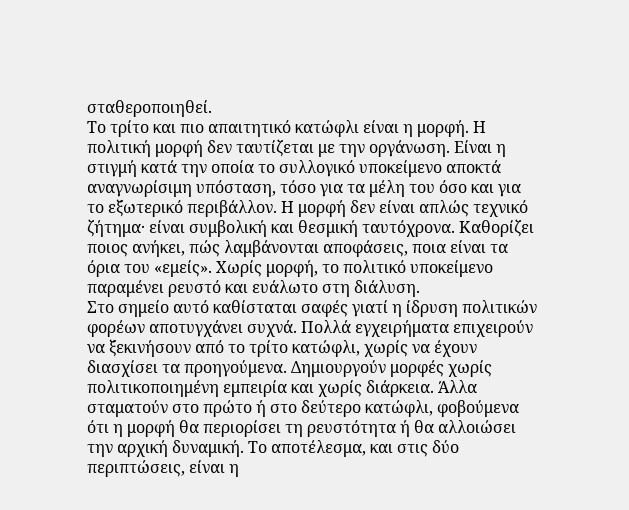σταθεροποιηθεί.
Το τρίτο και πιο απαιτητικό κατώφλι είναι η μορφή. Η πολιτική μορφή δεν ταυτίζεται με την οργάνωση. Είναι η στιγμή κατά την οποία το συλλογικό υποκείμενο αποκτά αναγνωρίσιμη υπόσταση, τόσο για τα μέλη του όσο και για το εξωτερικό περιβάλλον. Η μορφή δεν είναι απλώς τεχνικό ζήτημα· είναι συμβολική και θεσμική ταυτόχρονα. Καθορίζει ποιος ανήκει, πώς λαμβάνονται αποφάσεις, ποια είναι τα όρια του «εμείς». Χωρίς μορφή, το πολιτικό υποκείμενο παραμένει ρευστό και ευάλωτο στη διάλυση.
Στο σημείο αυτό καθίσταται σαφές γιατί η ίδρυση πολιτικών φορέων αποτυγχάνει συχνά. Πολλά εγχειρήματα επιχειρούν να ξεκινήσουν από το τρίτο κατώφλι, χωρίς να έχουν διασχίσει τα προηγούμενα. Δημιουργούν μορφές χωρίς πολιτικοποιημένη εμπειρία και χωρίς διάρκεια. Άλλα σταματούν στο πρώτο ή στο δεύτερο κατώφλι, φοβούμενα ότι η μορφή θα περιορίσει τη ρευστότητα ή θα αλλοιώσει την αρχική δυναμική. Το αποτέλεσμα, και στις δύο περιπτώσεις, είναι η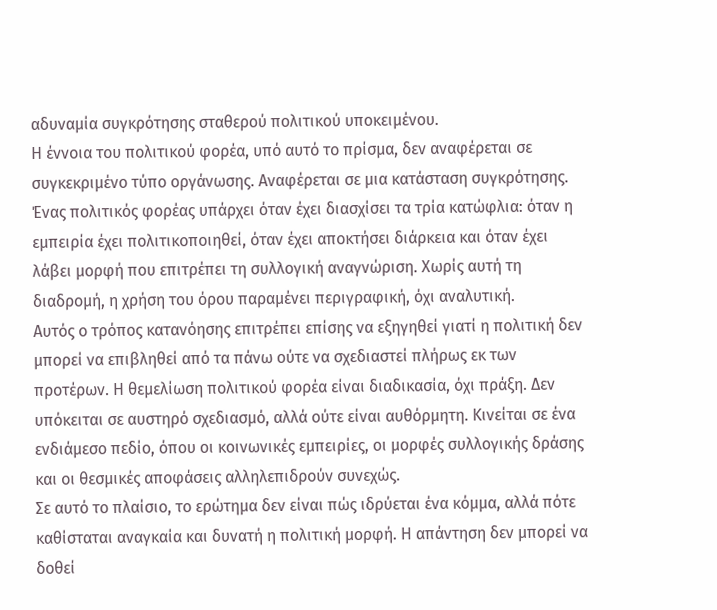αδυναμία συγκρότησης σταθερού πολιτικού υποκειμένου.
Η έννοια του πολιτικού φορέα, υπό αυτό το πρίσμα, δεν αναφέρεται σε συγκεκριμένο τύπο οργάνωσης. Αναφέρεται σε μια κατάσταση συγκρότησης. Ένας πολιτικός φορέας υπάρχει όταν έχει διασχίσει τα τρία κατώφλια: όταν η εμπειρία έχει πολιτικοποιηθεί, όταν έχει αποκτήσει διάρκεια και όταν έχει λάβει μορφή που επιτρέπει τη συλλογική αναγνώριση. Χωρίς αυτή τη διαδρομή, η χρήση του όρου παραμένει περιγραφική, όχι αναλυτική.
Αυτός ο τρόπος κατανόησης επιτρέπει επίσης να εξηγηθεί γιατί η πολιτική δεν μπορεί να επιβληθεί από τα πάνω ούτε να σχεδιαστεί πλήρως εκ των προτέρων. Η θεμελίωση πολιτικού φορέα είναι διαδικασία, όχι πράξη. Δεν υπόκειται σε αυστηρό σχεδιασμό, αλλά ούτε είναι αυθόρμητη. Κινείται σε ένα ενδιάμεσο πεδίο, όπου οι κοινωνικές εμπειρίες, οι μορφές συλλογικής δράσης και οι θεσμικές αποφάσεις αλληλεπιδρούν συνεχώς.
Σε αυτό το πλαίσιο, το ερώτημα δεν είναι πώς ιδρύεται ένα κόμμα, αλλά πότε καθίσταται αναγκαία και δυνατή η πολιτική μορφή. Η απάντηση δεν μπορεί να δοθεί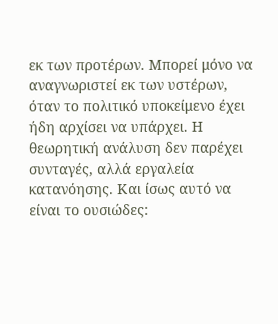εκ των προτέρων. Μπορεί μόνο να αναγνωριστεί εκ των υστέρων, όταν το πολιτικό υποκείμενο έχει ήδη αρχίσει να υπάρχει. Η θεωρητική ανάλυση δεν παρέχει συνταγές, αλλά εργαλεία κατανόησης. Και ίσως αυτό να είναι το ουσιώδες: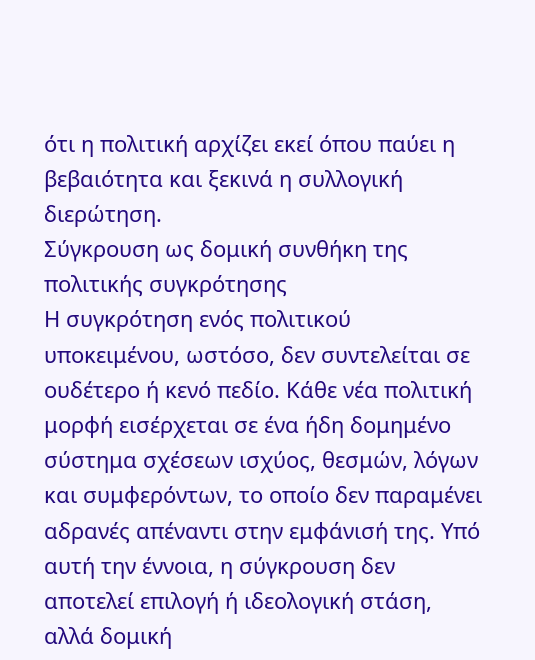ότι η πολιτική αρχίζει εκεί όπου παύει η βεβαιότητα και ξεκινά η συλλογική διερώτηση.
Σύγκρουση ως δομική συνθήκη της πολιτικής συγκρότησης
Η συγκρότηση ενός πολιτικού υποκειμένου, ωστόσο, δεν συντελείται σε ουδέτερο ή κενό πεδίο. Κάθε νέα πολιτική μορφή εισέρχεται σε ένα ήδη δομημένο σύστημα σχέσεων ισχύος, θεσμών, λόγων και συμφερόντων, το οποίο δεν παραμένει αδρανές απέναντι στην εμφάνισή της. Υπό αυτή την έννοια, η σύγκρουση δεν αποτελεί επιλογή ή ιδεολογική στάση, αλλά δομική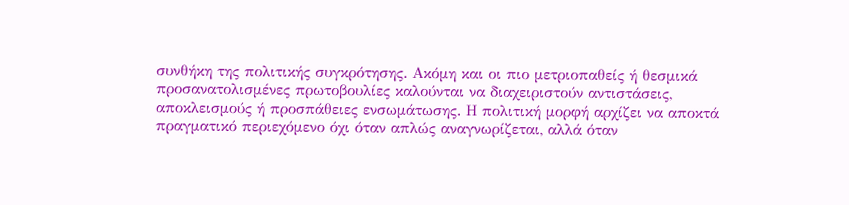συνθήκη της πολιτικής συγκρότησης. Ακόμη και οι πιο μετριοπαθείς ή θεσμικά προσανατολισμένες πρωτοβουλίες καλούνται να διαχειριστούν αντιστάσεις, αποκλεισμούς ή προσπάθειες ενσωμάτωσης. Η πολιτική μορφή αρχίζει να αποκτά πραγματικό περιεχόμενο όχι όταν απλώς αναγνωρίζεται, αλλά όταν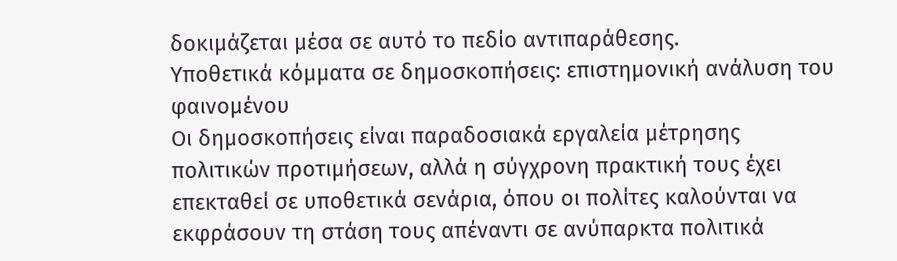δοκιμάζεται μέσα σε αυτό το πεδίο αντιπαράθεσης.
Υποθετικά κόμματα σε δημοσκοπήσεις: επιστημονική ανάλυση του φαινομένου
Οι δημοσκοπήσεις είναι παραδοσιακά εργαλεία μέτρησης πολιτικών προτιμήσεων, αλλά η σύγχρονη πρακτική τους έχει επεκταθεί σε υποθετικά σενάρια, όπου οι πολίτες καλούνται να εκφράσουν τη στάση τους απέναντι σε ανύπαρκτα πολιτικά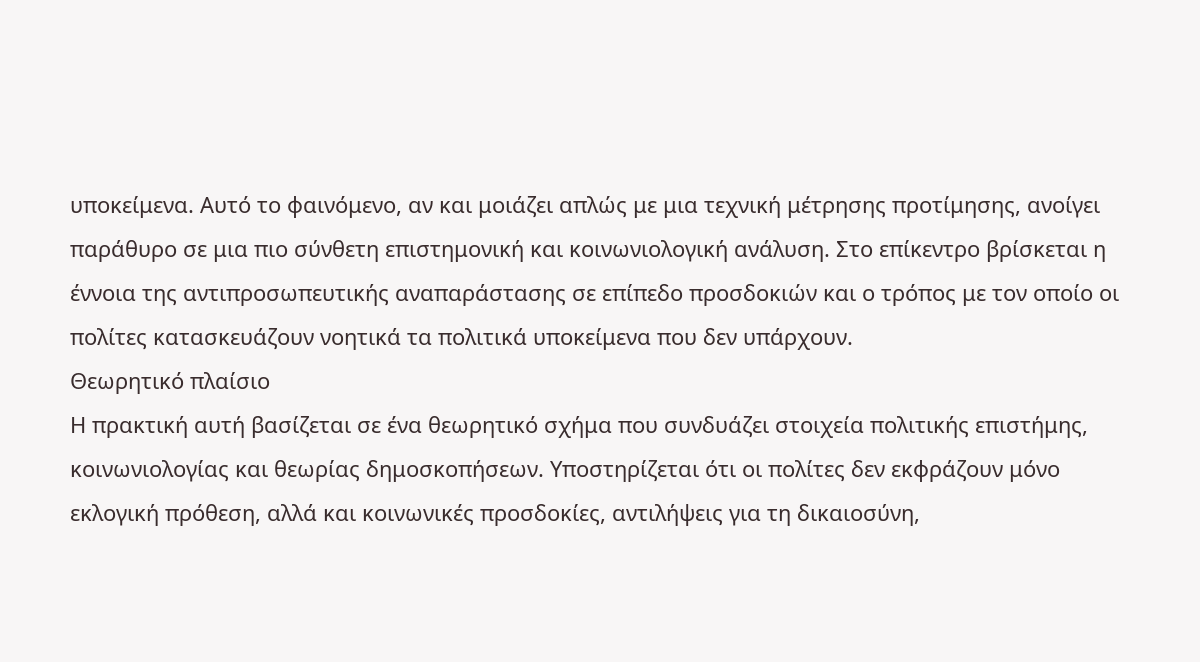υποκείμενα. Αυτό το φαινόμενο, αν και μοιάζει απλώς με μια τεχνική μέτρησης προτίμησης, ανοίγει παράθυρο σε μια πιο σύνθετη επιστημονική και κοινωνιολογική ανάλυση. Στο επίκεντρο βρίσκεται η έννοια της αντιπροσωπευτικής αναπαράστασης σε επίπεδο προσδοκιών και ο τρόπος με τον οποίο οι πολίτες κατασκευάζουν νοητικά τα πολιτικά υποκείμενα που δεν υπάρχουν.
Θεωρητικό πλαίσιο
Η πρακτική αυτή βασίζεται σε ένα θεωρητικό σχήμα που συνδυάζει στοιχεία πολιτικής επιστήμης, κοινωνιολογίας και θεωρίας δημοσκοπήσεων. Υποστηρίζεται ότι οι πολίτες δεν εκφράζουν μόνο εκλογική πρόθεση, αλλά και κοινωνικές προσδοκίες, αντιλήψεις για τη δικαιοσύνη,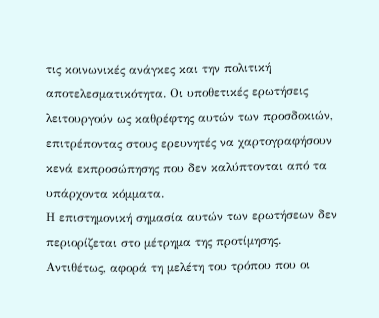τις κοινωνικές ανάγκες και την πολιτική αποτελεσματικότητα. Οι υποθετικές ερωτήσεις λειτουργούν ως καθρέφτης αυτών των προσδοκιών, επιτρέποντας στους ερευνητές να χαρτογραφήσουν κενά εκπροσώπησης που δεν καλύπτονται από τα υπάρχοντα κόμματα.
Η επιστημονική σημασία αυτών των ερωτήσεων δεν περιορίζεται στο μέτρημα της προτίμησης. Αντιθέτως, αφορά τη μελέτη του τρόπου που οι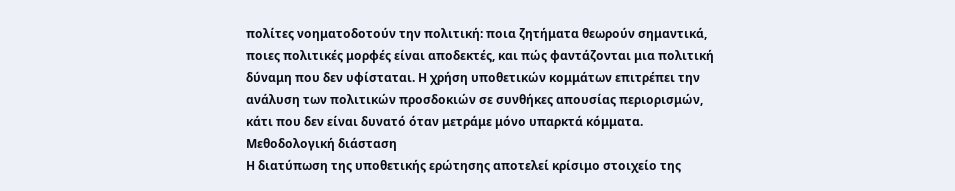πολίτες νοηματοδοτούν την πολιτική: ποια ζητήματα θεωρούν σημαντικά, ποιες πολιτικές μορφές είναι αποδεκτές, και πώς φαντάζονται μια πολιτική δύναμη που δεν υφίσταται. Η χρήση υποθετικών κομμάτων επιτρέπει την ανάλυση των πολιτικών προσδοκιών σε συνθήκες απουσίας περιορισμών, κάτι που δεν είναι δυνατό όταν μετράμε μόνο υπαρκτά κόμματα.
Μεθοδολογική διάσταση
Η διατύπωση της υποθετικής ερώτησης αποτελεί κρίσιμο στοιχείο της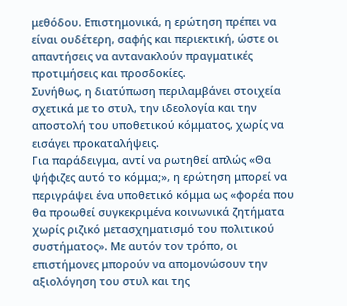μεθόδου. Επιστημονικά, η ερώτηση πρέπει να είναι ουδέτερη, σαφής και περιεκτική, ώστε οι απαντήσεις να αντανακλούν πραγματικές προτιμήσεις και προσδοκίες.
Συνήθως, η διατύπωση περιλαμβάνει στοιχεία σχετικά με το στυλ, την ιδεολογία και την αποστολή του υποθετικού κόμματος, χωρίς να εισάγει προκαταλήψεις.
Για παράδειγμα, αντί να ρωτηθεί απλώς «Θα ψήφιζες αυτό το κόμμα;», η ερώτηση μπορεί να περιγράψει ένα υποθετικό κόμμα ως «φορέα που θα προωθεί συγκεκριμένα κοινωνικά ζητήματα χωρίς ριζικό μετασχηματισμό του πολιτικού συστήματος». Με αυτόν τον τρόπο, οι επιστήμονες μπορούν να απομονώσουν την αξιολόγηση του στυλ και της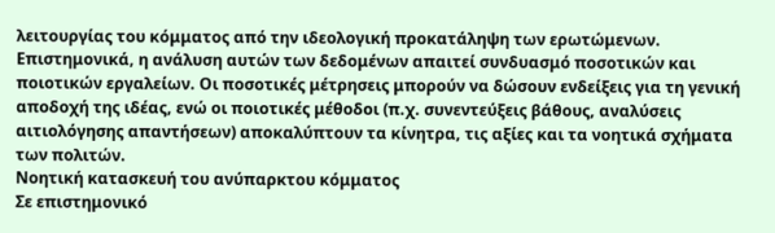λειτουργίας του κόμματος από την ιδεολογική προκατάληψη των ερωτώμενων.
Επιστημονικά, η ανάλυση αυτών των δεδομένων απαιτεί συνδυασμό ποσοτικών και ποιοτικών εργαλείων. Οι ποσοτικές μέτρησεις μπορούν να δώσουν ενδείξεις για τη γενική αποδοχή της ιδέας, ενώ οι ποιοτικές μέθοδοι (π.χ. συνεντεύξεις βάθους, αναλύσεις αιτιολόγησης απαντήσεων) αποκαλύπτουν τα κίνητρα, τις αξίες και τα νοητικά σχήματα των πολιτών.
Νοητική κατασκευή του ανύπαρκτου κόμματος
Σε επιστημονικό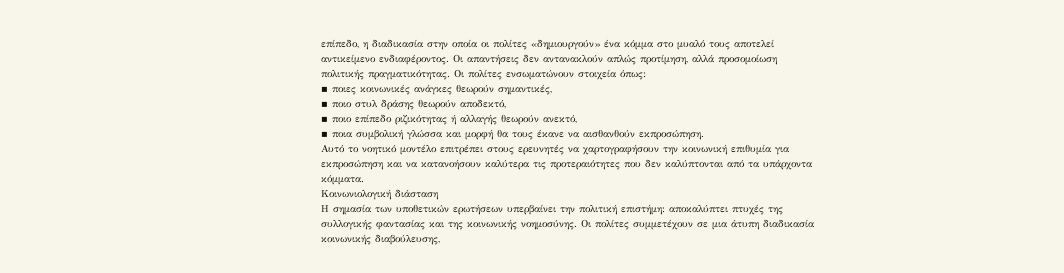επίπεδο, η διαδικασία στην οποία οι πολίτες «δημιουργούν» ένα κόμμα στο μυαλό τους αποτελεί αντικείμενο ενδιαφέροντος. Οι απαντήσεις δεν αντανακλούν απλώς προτίμηση, αλλά προσομοίωση πολιτικής πραγματικότητας. Οι πολίτες ενσωματώνουν στοιχεία όπως:
▪ ποιες κοινωνικές ανάγκες θεωρούν σημαντικές,
▪ ποιο στυλ δράσης θεωρούν αποδεκτό,
▪ ποιο επίπεδο ριζικότητας ή αλλαγής θεωρούν ανεκτό,
▪ ποια συμβολική γλώσσα και μορφή θα τους έκανε να αισθανθούν εκπροσώπηση.
Αυτό το νοητικό μοντέλο επιτρέπει στους ερευνητές να χαρτογραφήσουν την κοινωνική επιθυμία για εκπροσώπηση και να κατανοήσουν καλύτερα τις προτεραιότητες που δεν καλύπτονται από τα υπάρχοντα κόμματα.
Κοινωνιολογική διάσταση
Η σημασία των υποθετικών ερωτήσεων υπερβαίνει την πολιτική επιστήμη: αποκαλύπτει πτυχές της συλλογικής φαντασίας και της κοινωνικής νοημοσύνης. Οι πολίτες συμμετέχουν σε μια άτυπη διαδικασία κοινωνικής διαβούλευσης,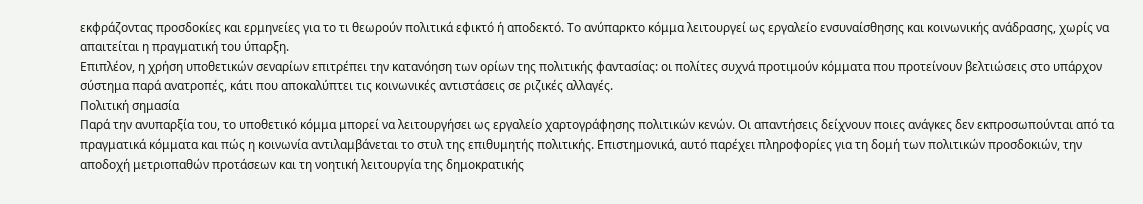εκφράζοντας προσδοκίες και ερμηνείες για το τι θεωρούν πολιτικά εφικτό ή αποδεκτό. Το ανύπαρκτο κόμμα λειτουργεί ως εργαλείο ενσυναίσθησης και κοινωνικής ανάδρασης, χωρίς να απαιτείται η πραγματική του ύπαρξη.
Επιπλέον, η χρήση υποθετικών σεναρίων επιτρέπει την κατανόηση των ορίων της πολιτικής φαντασίας: οι πολίτες συχνά προτιμούν κόμματα που προτείνουν βελτιώσεις στο υπάρχον σύστημα παρά ανατροπές, κάτι που αποκαλύπτει τις κοινωνικές αντιστάσεις σε ριζικές αλλαγές.
Πολιτική σημασία
Παρά την ανυπαρξία του, το υποθετικό κόμμα μπορεί να λειτουργήσει ως εργαλείο χαρτογράφησης πολιτικών κενών. Οι απαντήσεις δείχνουν ποιες ανάγκες δεν εκπροσωπούνται από τα πραγματικά κόμματα και πώς η κοινωνία αντιλαμβάνεται το στυλ της επιθυμητής πολιτικής. Επιστημονικά, αυτό παρέχει πληροφορίες για τη δομή των πολιτικών προσδοκιών, την αποδοχή μετριοπαθών προτάσεων και τη νοητική λειτουργία της δημοκρατικής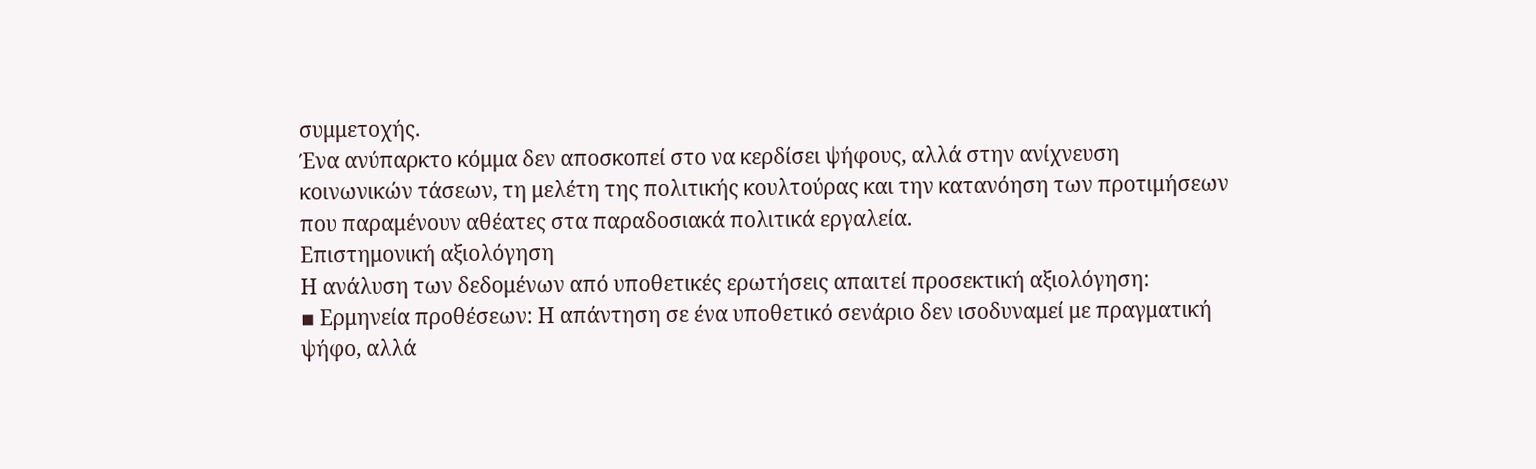συμμετοχής.
Ένα ανύπαρκτο κόμμα δεν αποσκοπεί στο να κερδίσει ψήφους, αλλά στην ανίχνευση κοινωνικών τάσεων, τη μελέτη της πολιτικής κουλτούρας και την κατανόηση των προτιμήσεων που παραμένουν αθέατες στα παραδοσιακά πολιτικά εργαλεία.
Επιστημονική αξιολόγηση
Η ανάλυση των δεδομένων από υποθετικές ερωτήσεις απαιτεί προσεκτική αξιολόγηση:
▪ Ερμηνεία προθέσεων: Η απάντηση σε ένα υποθετικό σενάριο δεν ισοδυναμεί με πραγματική ψήφο, αλλά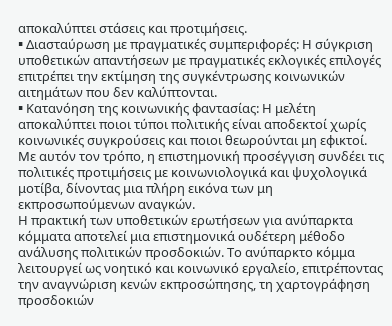αποκαλύπτει στάσεις και προτιμήσεις.
▪ Διασταύρωση με πραγματικές συμπεριφορές: Η σύγκριση υποθετικών απαντήσεων με πραγματικές εκλογικές επιλογές επιτρέπει την εκτίμηση της συγκέντρωσης κοινωνικών αιτημάτων που δεν καλύπτονται.
▪ Κατανόηση της κοινωνικής φαντασίας: Η μελέτη αποκαλύπτει ποιοι τύποι πολιτικής είναι αποδεκτοί χωρίς κοινωνικές συγκρούσεις και ποιοι θεωρούνται μη εφικτοί.
Με αυτόν τον τρόπο, η επιστημονική προσέγγιση συνδέει τις πολιτικές προτιμήσεις με κοινωνιολογικά και ψυχολογικά μοτίβα, δίνοντας μια πλήρη εικόνα των μη εκπροσωπούμενων αναγκών.
Η πρακτική των υποθετικών ερωτήσεων για ανύπαρκτα κόμματα αποτελεί μια επιστημονικά ουδέτερη μέθοδο ανάλυσης πολιτικών προσδοκιών. Το ανύπαρκτο κόμμα λειτουργεί ως νοητικό και κοινωνικό εργαλείο, επιτρέποντας την αναγνώριση κενών εκπροσώπησης, τη χαρτογράφηση προσδοκιών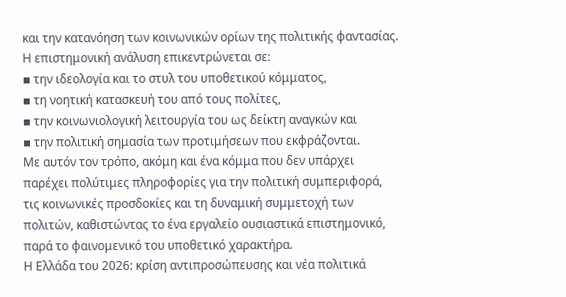και την κατανόηση των κοινωνικών ορίων της πολιτικής φαντασίας.
Η επιστημονική ανάλυση επικεντρώνεται σε:
▪ την ιδεολογία και το στυλ του υποθετικού κόμματος,
▪ τη νοητική κατασκευή του από τους πολίτες,
▪ την κοινωνιολογική λειτουργία του ως δείκτη αναγκών και
▪ την πολιτική σημασία των προτιμήσεων που εκφράζονται.
Με αυτόν τον τρόπο, ακόμη και ένα κόμμα που δεν υπάρχει παρέχει πολύτιμες πληροφορίες για την πολιτική συμπεριφορά, τις κοινωνικές προσδοκίες και τη δυναμική συμμετοχή των πολιτών, καθιστώντας το ένα εργαλείο ουσιαστικά επιστημονικό, παρά το φαινομενικό του υποθετικό χαρακτήρα.
Η Ελλάδα του 2026: κρίση αντιπροσώπευσης και νέα πολιτικά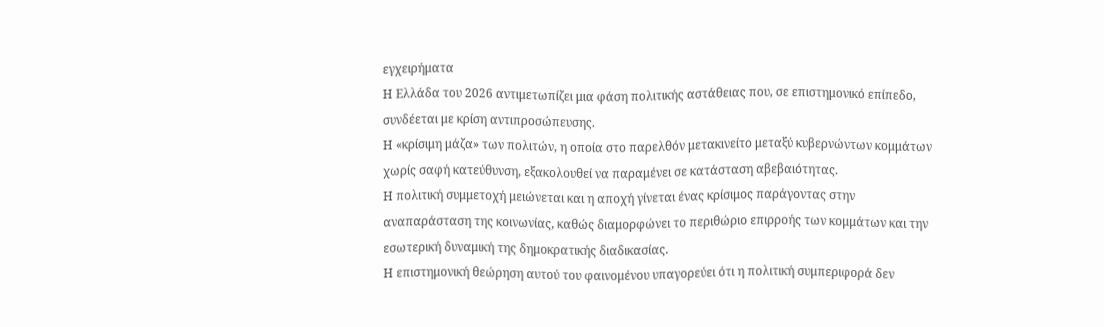εγχειρήματα
Η Ελλάδα του 2026 αντιμετωπίζει μια φάση πολιτικής αστάθειας που, σε επιστημονικό επίπεδο, συνδέεται με κρίση αντιπροσώπευσης.
Η «κρίσιμη μάζα» των πολιτών, η οποία στο παρελθόν μετακινείτο μεταξύ κυβερνώντων κομμάτων χωρίς σαφή κατεύθυνση, εξακολουθεί να παραμένει σε κατάσταση αβεβαιότητας.
Η πολιτική συμμετοχή μειώνεται και η αποχή γίνεται ένας κρίσιμος παράγοντας στην αναπαράσταση της κοινωνίας, καθώς διαμορφώνει το περιθώριο επιρροής των κομμάτων και την εσωτερική δυναμική της δημοκρατικής διαδικασίας.
Η επιστημονική θεώρηση αυτού του φαινομένου υπαγορεύει ότι η πολιτική συμπεριφορά δεν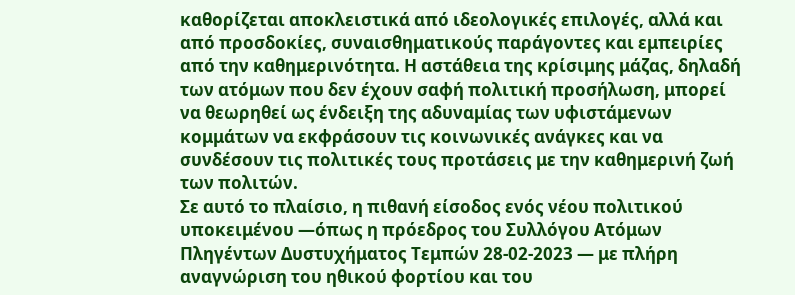καθορίζεται αποκλειστικά από ιδεολογικές επιλογές, αλλά και από προσδοκίες, συναισθηματικούς παράγοντες και εμπειρίες από την καθημερινότητα. Η αστάθεια της κρίσιμης μάζας, δηλαδή των ατόμων που δεν έχουν σαφή πολιτική προσήλωση, μπορεί να θεωρηθεί ως ένδειξη της αδυναμίας των υφιστάμενων κομμάτων να εκφράσουν τις κοινωνικές ανάγκες και να συνδέσουν τις πολιτικές τους προτάσεις με την καθημερινή ζωή των πολιτών.
Σε αυτό το πλαίσιο, η πιθανή είσοδος ενός νέου πολιτικού υποκειμένου —όπως η πρόεδρος του Συλλόγου Ατόμων Πληγέντων Δυστυχήματος Τεμπών 28-02-2023 — με πλήρη αναγνώριση του ηθικού φορτίου και του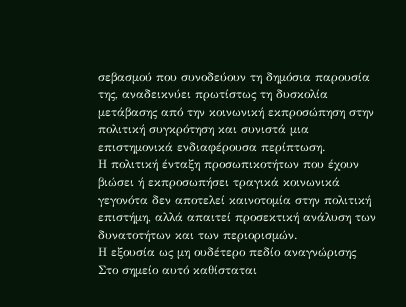σεβασμού που συνοδεύουν τη δημόσια παρουσία της, αναδεικνύει πρωτίστως τη δυσκολία μετάβασης από την κοινωνική εκπροσώπηση στην πολιτική συγκρότηση και συνιστά μια επιστημονικά ενδιαφέρουσα περίπτωση.
Η πολιτική ένταξη προσωπικοτήτων που έχουν βιώσει ή εκπροσωπήσει τραγικά κοινωνικά γεγονότα δεν αποτελεί καινοτομία στην πολιτική επιστήμη, αλλά απαιτεί προσεκτική ανάλυση των δυνατοτήτων και των περιορισμών.
Η εξουσία ως μη ουδέτερο πεδίο αναγνώρισης
Στο σημείο αυτό καθίσταται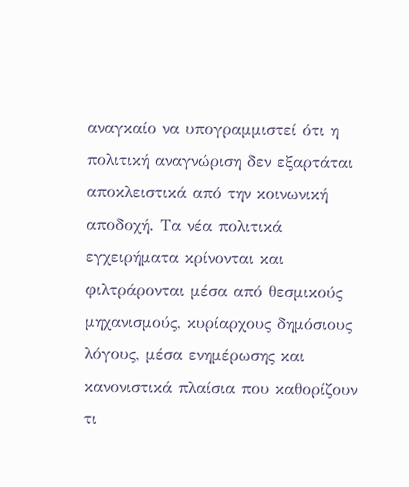αναγκαίο να υπογραμμιστεί ότι η πολιτική αναγνώριση δεν εξαρτάται αποκλειστικά από την κοινωνική αποδοχή. Τα νέα πολιτικά εγχειρήματα κρίνονται και φιλτράρονται μέσα από θεσμικούς μηχανισμούς, κυρίαρχους δημόσιους λόγους, μέσα ενημέρωσης και κανονιστικά πλαίσια που καθορίζουν τι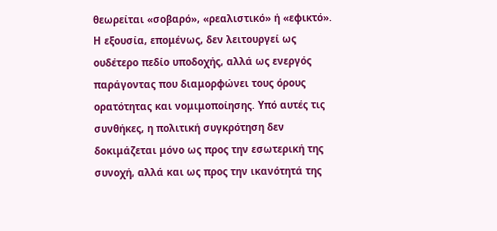θεωρείται «σοβαρό», «ρεαλιστικό» ή «εφικτό». Η εξουσία, επομένως, δεν λειτουργεί ως ουδέτερο πεδίο υποδοχής, αλλά ως ενεργός παράγοντας που διαμορφώνει τους όρους ορατότητας και νομιμοποίησης. Υπό αυτές τις συνθήκες, η πολιτική συγκρότηση δεν δοκιμάζεται μόνο ως προς την εσωτερική της συνοχή, αλλά και ως προς την ικανότητά της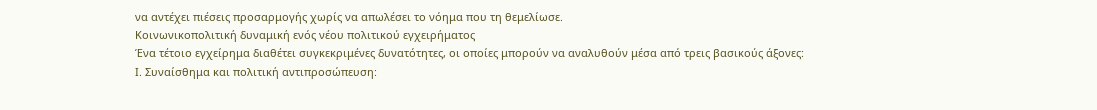να αντέχει πιέσεις προσαρμογής χωρίς να απωλέσει το νόημα που τη θεμελίωσε.
Κοινωνικοπολιτική δυναμική ενός νέου πολιτικού εγχειρήματος
Ένα τέτοιο εγχείρημα διαθέτει συγκεκριμένες δυνατότητες, οι οποίες μπορούν να αναλυθούν μέσα από τρεις βασικούς άξονες:
Ι. Συναίσθημα και πολιτική αντιπροσώπευση: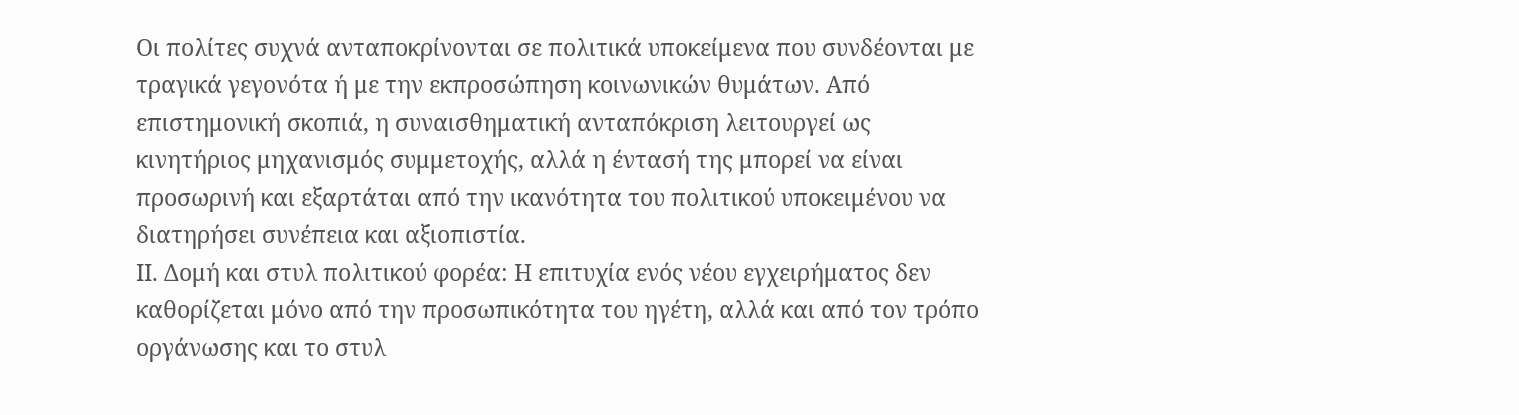Οι πολίτες συχνά ανταποκρίνονται σε πολιτικά υποκείμενα που συνδέονται με τραγικά γεγονότα ή με την εκπροσώπηση κοινωνικών θυμάτων. Από επιστημονική σκοπιά, η συναισθηματική ανταπόκριση λειτουργεί ως κινητήριος μηχανισμός συμμετοχής, αλλά η έντασή της μπορεί να είναι προσωρινή και εξαρτάται από την ικανότητα του πολιτικού υποκειμένου να διατηρήσει συνέπεια και αξιοπιστία.
ΙΙ. Δομή και στυλ πολιτικού φορέα: Η επιτυχία ενός νέου εγχειρήματος δεν καθορίζεται μόνο από την προσωπικότητα του ηγέτη, αλλά και από τον τρόπο οργάνωσης και το στυλ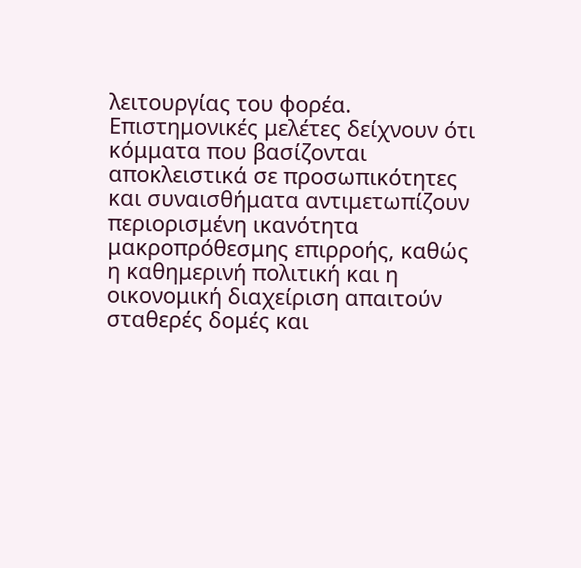λειτουργίας του φορέα. Επιστημονικές μελέτες δείχνουν ότι κόμματα που βασίζονται αποκλειστικά σε προσωπικότητες και συναισθήματα αντιμετωπίζουν περιορισμένη ικανότητα μακροπρόθεσμης επιρροής, καθώς η καθημερινή πολιτική και η οικονομική διαχείριση απαιτούν σταθερές δομές και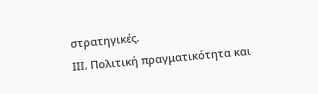στρατηγικές.
ΙΙΙ. Πολιτική πραγματικότητα και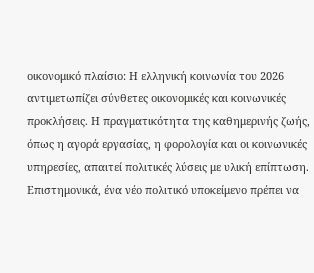οικονομικό πλαίσιο: Η ελληνική κοινωνία του 2026 αντιμετωπίζει σύνθετες οικονομικές και κοινωνικές προκλήσεις. Η πραγματικότητα της καθημερινής ζωής, όπως η αγορά εργασίας, η φορολογία και οι κοινωνικές υπηρεσίες, απαιτεί πολιτικές λύσεις με υλική επίπτωση. Επιστημονικά, ένα νέο πολιτικό υποκείμενο πρέπει να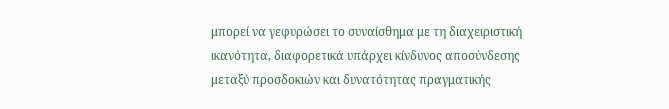μπορεί να γεφυρώσει το συναίσθημα με τη διαχειριστική ικανότητα, διαφορετικά υπάρχει κίνδυνος αποσύνδεσης μεταξύ προσδοκιών και δυνατότητας πραγματικής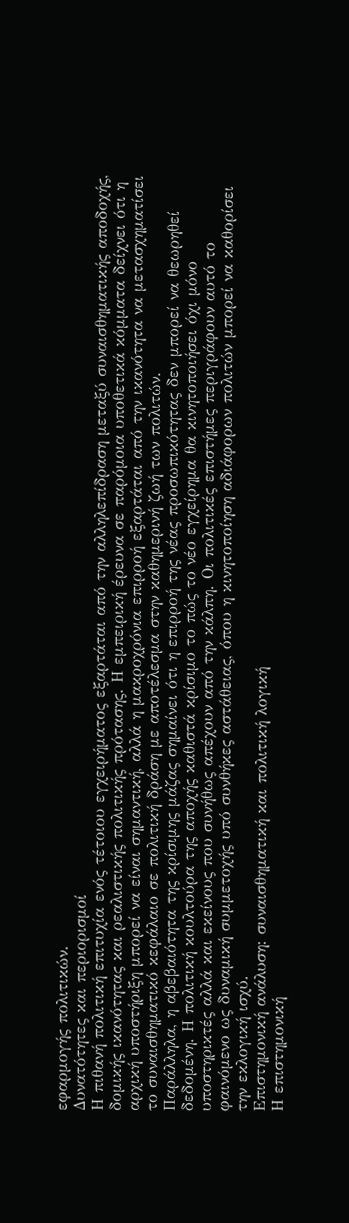εφαρμογής πολιτικών.
Δυνατότητες και περιορισμοί
Η πιθανή πολιτική επιτυχία ενός τέτοιου εγχειρήματος εξαρτάται από την αλληλεπίδραση μεταξύ συναισθηματικής αποδοχής, δομικής ικανότητας και ρεαλιστικής πολιτικής πρότασης. Η εμπειρική έρευνα σε παρόμοια υποθετικά κόμματα δείχνει ότι η αρχική υποστήριξη μπορεί να είναι σημαντική, αλλά η μακροχρόνια επιρροή εξαρτάται από την ικανότητα να μετασχηματίσει το συναισθηματικό κεφάλαιο σε πολιτική δράση με αποτέλεσμα στην καθημερινή ζωή των πολιτών.
Παράλληλα, η αβεβαιότητα της κρίσιμης μάζας σημαίνει ότι η επιρροή της νέας προσωπικότητας δεν μπορεί να θεωρηθεί δεδομένη. Η πολιτική κουλτούρα της αποχής καθιστά κρίσιμο το πώς το νέο εγχείρημα θα κινητοποιήσει όχι μόνο υποστηρικτές αλλά και εκείνους που συνήθως απέχουν από την κάλπη. Οι πολιτικές επιστήμες περιγράφουν αυτό το φαινόμενο ως δυναμική συμμετοχής υπό συνθήκες αστάθειας, όπου η κινητοποίηση αδιάφορων πολιτών μπορεί να καθορίσει την εκλογική ισχύ.
Επιστημονική ανάλυση: συναισθηματική και πολιτική λογική
Η επιστημονική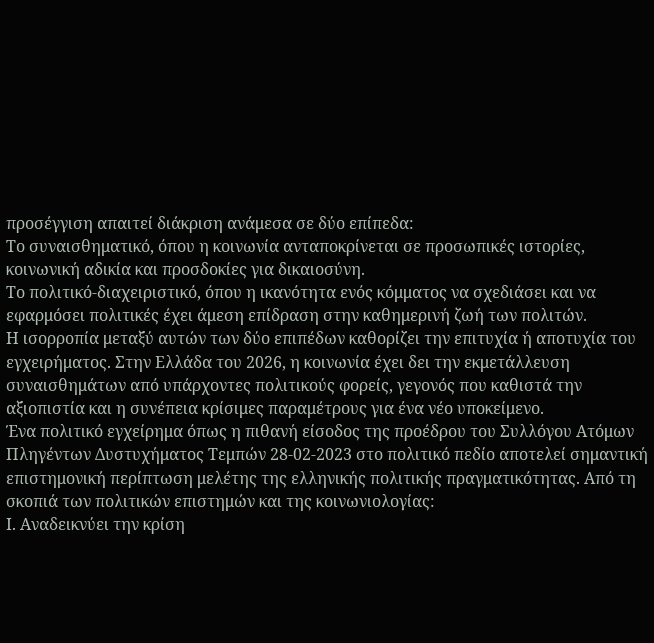προσέγγιση απαιτεί διάκριση ανάμεσα σε δύο επίπεδα:
Το συναισθηματικό, όπου η κοινωνία ανταποκρίνεται σε προσωπικές ιστορίες, κοινωνική αδικία και προσδοκίες για δικαιοσύνη.
Το πολιτικό-διαχειριστικό, όπου η ικανότητα ενός κόμματος να σχεδιάσει και να εφαρμόσει πολιτικές έχει άμεση επίδραση στην καθημερινή ζωή των πολιτών.
Η ισορροπία μεταξύ αυτών των δύο επιπέδων καθορίζει την επιτυχία ή αποτυχία του εγχειρήματος. Στην Ελλάδα του 2026, η κοινωνία έχει δει την εκμετάλλευση συναισθημάτων από υπάρχοντες πολιτικούς φορείς, γεγονός που καθιστά την αξιοπιστία και η συνέπεια κρίσιμες παραμέτρους για ένα νέο υποκείμενο.
Ένα πολιτικό εγχείρημα όπως η πιθανή είσοδος της προέδρου του Συλλόγου Ατόμων Πληγέντων Δυστυχήματος Τεμπών 28-02-2023 στο πολιτικό πεδίο αποτελεί σημαντική επιστημονική περίπτωση μελέτης της ελληνικής πολιτικής πραγματικότητας. Από τη σκοπιά των πολιτικών επιστημών και της κοινωνιολογίας:
Ι. Αναδεικνύει την κρίση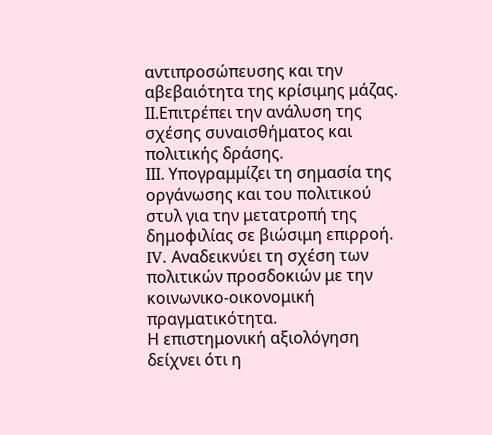αντιπροσώπευσης και την αβεβαιότητα της κρίσιμης μάζας.
ΙΙ.Επιτρέπει την ανάλυση της σχέσης συναισθήματος και πολιτικής δράσης.
ΙΙΙ. Υπογραμμίζει τη σημασία της οργάνωσης και του πολιτικού στυλ για την μετατροπή της δημοφιλίας σε βιώσιμη επιρροή.
IV. Αναδεικνύει τη σχέση των πολιτικών προσδοκιών με την κοινωνικο-οικονομική πραγματικότητα.
Η επιστημονική αξιολόγηση δείχνει ότι η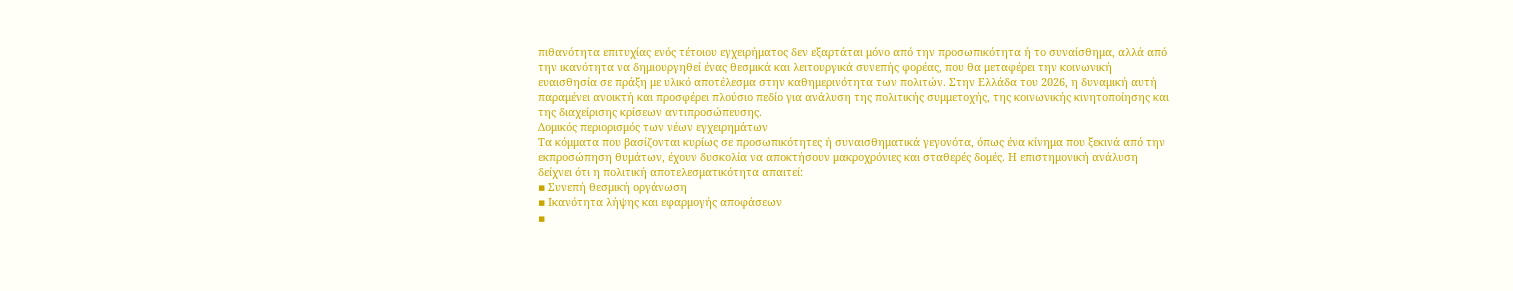πιθανότητα επιτυχίας ενός τέτοιου εγχειρήματος δεν εξαρτάται μόνο από την προσωπικότητα ή το συναίσθημα, αλλά από την ικανότητα να δημιουργηθεί ένας θεσμικά και λειτουργικά συνεπής φορέας, που θα μεταφέρει την κοινωνική ευαισθησία σε πράξη με υλικό αποτέλεσμα στην καθημερινότητα των πολιτών. Στην Ελλάδα του 2026, η δυναμική αυτή παραμένει ανοικτή και προσφέρει πλούσιο πεδίο για ανάλυση της πολιτικής συμμετοχής, της κοινωνικής κινητοποίησης και της διαχείρισης κρίσεων αντιπροσώπευσης.
Δομικός περιορισμός των νέων εγχειρημάτων
Τα κόμματα που βασίζονται κυρίως σε προσωπικότητες ή συναισθηματικά γεγονότα, όπως ένα κίνημα που ξεκινά από την εκπροσώπηση θυμάτων, έχουν δυσκολία να αποκτήσουν μακροχρόνιες και σταθερές δομές. Η επιστημονική ανάλυση δείχνει ότι η πολιτική αποτελεσματικότητα απαιτεί:
▪ Συνεπή θεσμική οργάνωση
▪ Ικανότητα λήψης και εφαρμογής αποφάσεων
▪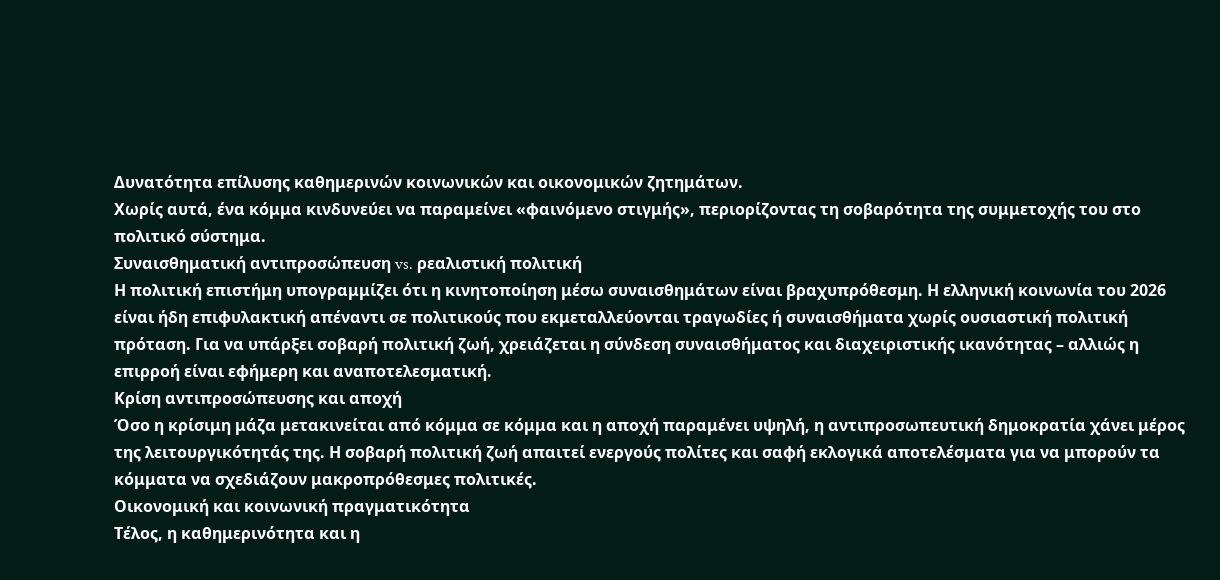Δυνατότητα επίλυσης καθημερινών κοινωνικών και οικονομικών ζητημάτων.
Χωρίς αυτά, ένα κόμμα κινδυνεύει να παραμείνει «φαινόμενο στιγμής», περιορίζοντας τη σοβαρότητα της συμμετοχής του στο πολιτικό σύστημα.
Συναισθηματική αντιπροσώπευση vs. ρεαλιστική πολιτική
Η πολιτική επιστήμη υπογραμμίζει ότι η κινητοποίηση μέσω συναισθημάτων είναι βραχυπρόθεσμη. Η ελληνική κοινωνία του 2026 είναι ήδη επιφυλακτική απέναντι σε πολιτικούς που εκμεταλλεύονται τραγωδίες ή συναισθήματα χωρίς ουσιαστική πολιτική πρόταση. Για να υπάρξει σοβαρή πολιτική ζωή, χρειάζεται η σύνδεση συναισθήματος και διαχειριστικής ικανότητας – αλλιώς η επιρροή είναι εφήμερη και αναποτελεσματική.
Κρίση αντιπροσώπευσης και αποχή
Όσο η κρίσιμη μάζα μετακινείται από κόμμα σε κόμμα και η αποχή παραμένει υψηλή, η αντιπροσωπευτική δημοκρατία χάνει μέρος της λειτουργικότητάς της. Η σοβαρή πολιτική ζωή απαιτεί ενεργούς πολίτες και σαφή εκλογικά αποτελέσματα για να μπορούν τα κόμματα να σχεδιάζουν μακροπρόθεσμες πολιτικές.
Οικονομική και κοινωνική πραγματικότητα
Τέλος, η καθημερινότητα και η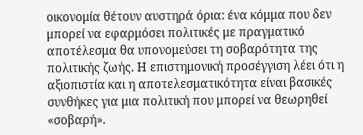οικονομία θέτουν αυστηρά όρια: ένα κόμμα που δεν μπορεί να εφαρμόσει πολιτικές με πραγματικό αποτέλεσμα θα υπονομεύσει τη σοβαρότητα της πολιτικής ζωής. Η επιστημονική προσέγγιση λέει ότι η αξιοπιστία και η αποτελεσματικότητα είναι βασικές συνθήκες για μια πολιτική που μπορεί να θεωρηθεί «σοβαρή».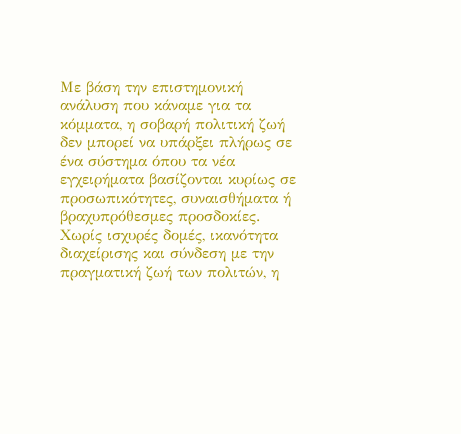Με βάση την επιστημονική ανάλυση που κάναμε για τα κόμματα, η σοβαρή πολιτική ζωή δεν μπορεί να υπάρξει πλήρως σε ένα σύστημα όπου τα νέα εγχειρήματα βασίζονται κυρίως σε προσωπικότητες, συναισθήματα ή βραχυπρόθεσμες προσδοκίες. Χωρίς ισχυρές δομές, ικανότητα διαχείρισης και σύνδεση με την πραγματική ζωή των πολιτών, η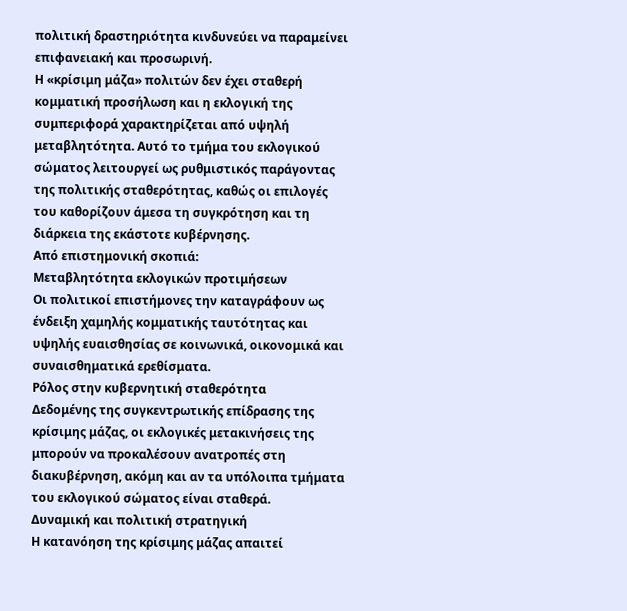πολιτική δραστηριότητα κινδυνεύει να παραμείνει επιφανειακή και προσωρινή.
Η «κρίσιμη μάζα» πολιτών δεν έχει σταθερή κομματική προσήλωση και η εκλογική της συμπεριφορά χαρακτηρίζεται από υψηλή μεταβλητότητα. Αυτό το τμήμα του εκλογικού σώματος λειτουργεί ως ρυθμιστικός παράγοντας της πολιτικής σταθερότητας, καθώς οι επιλογές του καθορίζουν άμεσα τη συγκρότηση και τη διάρκεια της εκάστοτε κυβέρνησης.
Από επιστημονική σκοπιά:
Μεταβλητότητα εκλογικών προτιμήσεων
Οι πολιτικοί επιστήμονες την καταγράφουν ως ένδειξη χαμηλής κομματικής ταυτότητας και υψηλής ευαισθησίας σε κοινωνικά, οικονομικά και συναισθηματικά ερεθίσματα.
Ρόλος στην κυβερνητική σταθερότητα
Δεδομένης της συγκεντρωτικής επίδρασης της κρίσιμης μάζας, οι εκλογικές μετακινήσεις της μπορούν να προκαλέσουν ανατροπές στη διακυβέρνηση, ακόμη και αν τα υπόλοιπα τμήματα του εκλογικού σώματος είναι σταθερά.
Δυναμική και πολιτική στρατηγική
Η κατανόηση της κρίσιμης μάζας απαιτεί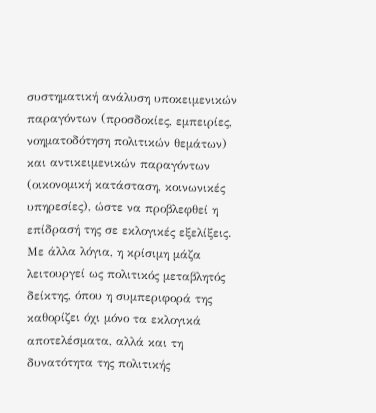συστηματική ανάλυση υποκειμενικών παραγόντων (προσδοκίες, εμπειρίες, νοηματοδότηση πολιτικών θεμάτων) και αντικειμενικών παραγόντων (οικονομική κατάσταση, κοινωνικές υπηρεσίες), ώστε να προβλεφθεί η επίδρασή της σε εκλογικές εξελίξεις.
Με άλλα λόγια, η κρίσιμη μάζα λειτουργεί ως πολιτικός μεταβλητός δείκτης, όπου η συμπεριφορά της καθορίζει όχι μόνο τα εκλογικά αποτελέσματα, αλλά και τη δυνατότητα της πολιτικής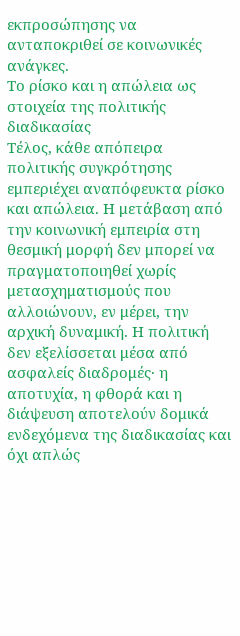εκπροσώπησης να ανταποκριθεί σε κοινωνικές ανάγκες.
Το ρίσκο και η απώλεια ως στοιχεία της πολιτικής διαδικασίας
Τέλος, κάθε απόπειρα πολιτικής συγκρότησης εμπεριέχει αναπόφευκτα ρίσκο και απώλεια. Η μετάβαση από την κοινωνική εμπειρία στη θεσμική μορφή δεν μπορεί να πραγματοποιηθεί χωρίς μετασχηματισμούς που αλλοιώνουν, εν μέρει, την αρχική δυναμική. Η πολιτική δεν εξελίσσεται μέσα από ασφαλείς διαδρομές· η αποτυχία, η φθορά και η διάψευση αποτελούν δομικά ενδεχόμενα της διαδικασίας και όχι απλώς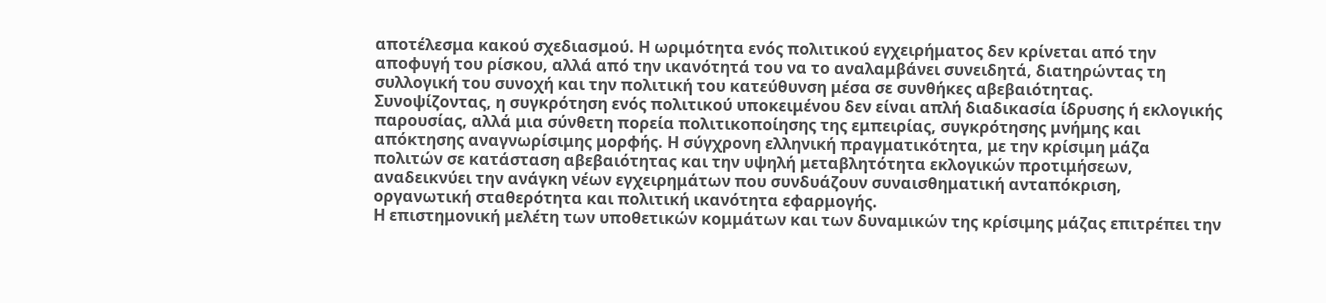αποτέλεσμα κακού σχεδιασμού. Η ωριμότητα ενός πολιτικού εγχειρήματος δεν κρίνεται από την αποφυγή του ρίσκου, αλλά από την ικανότητά του να το αναλαμβάνει συνειδητά, διατηρώντας τη συλλογική του συνοχή και την πολιτική του κατεύθυνση μέσα σε συνθήκες αβεβαιότητας.
Συνοψίζοντας, η συγκρότηση ενός πολιτικού υποκειμένου δεν είναι απλή διαδικασία ίδρυσης ή εκλογικής παρουσίας, αλλά μια σύνθετη πορεία πολιτικοποίησης της εμπειρίας, συγκρότησης μνήμης και απόκτησης αναγνωρίσιμης μορφής. Η σύγχρονη ελληνική πραγματικότητα, με την κρίσιμη μάζα πολιτών σε κατάσταση αβεβαιότητας και την υψηλή μεταβλητότητα εκλογικών προτιμήσεων, αναδεικνύει την ανάγκη νέων εγχειρημάτων που συνδυάζουν συναισθηματική ανταπόκριση, οργανωτική σταθερότητα και πολιτική ικανότητα εφαρμογής.
Η επιστημονική μελέτη των υποθετικών κομμάτων και των δυναμικών της κρίσιμης μάζας επιτρέπει την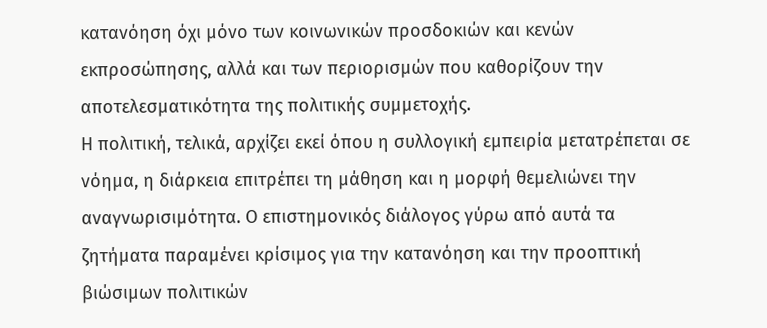κατανόηση όχι μόνο των κοινωνικών προσδοκιών και κενών εκπροσώπησης, αλλά και των περιορισμών που καθορίζουν την αποτελεσματικότητα της πολιτικής συμμετοχής.
Η πολιτική, τελικά, αρχίζει εκεί όπου η συλλογική εμπειρία μετατρέπεται σε νόημα, η διάρκεια επιτρέπει τη μάθηση και η μορφή θεμελιώνει την αναγνωρισιμότητα. Ο επιστημονικός διάλογος γύρω από αυτά τα ζητήματα παραμένει κρίσιμος για την κατανόηση και την προοπτική βιώσιμων πολιτικών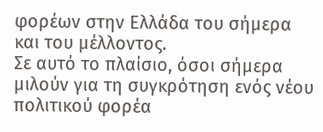φορέων στην Ελλάδα του σήμερα και του μέλλοντος.
Σε αυτό το πλαίσιο, όσοι σήμερα μιλούν για τη συγκρότηση ενός νέου πολιτικού φορέα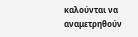καλούνται να αναμετρηθούν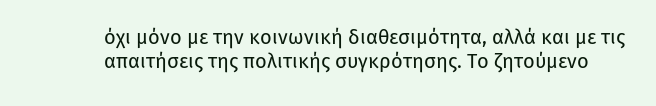όχι μόνο με την κοινωνική διαθεσιμότητα, αλλά και με τις απαιτήσεις της πολιτικής συγκρότησης. Το ζητούμενο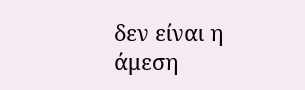δεν είναι η άμεση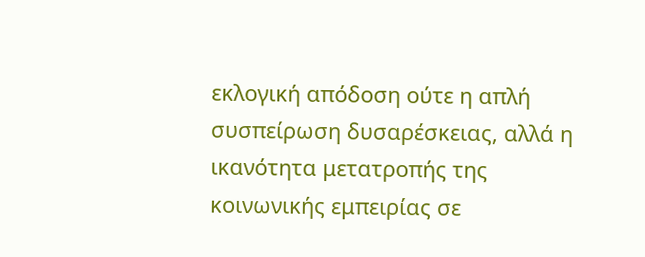εκλογική απόδοση ούτε η απλή συσπείρωση δυσαρέσκειας, αλλά η ικανότητα μετατροπής της κοινωνικής εμπειρίας σε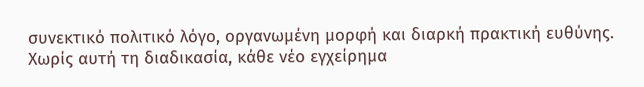συνεκτικό πολιτικό λόγο, οργανωμένη μορφή και διαρκή πρακτική ευθύνης. Χωρίς αυτή τη διαδικασία, κάθε νέο εγχείρημα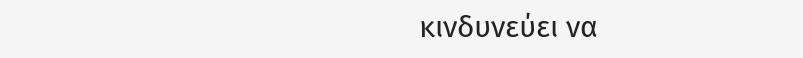κινδυνεύει να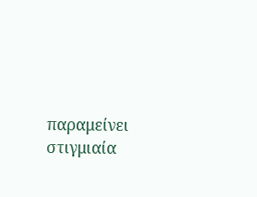παραμείνει στιγμιαία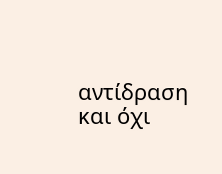αντίδραση και όχι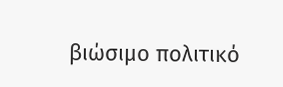βιώσιμο πολιτικό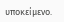υποκείμενο.